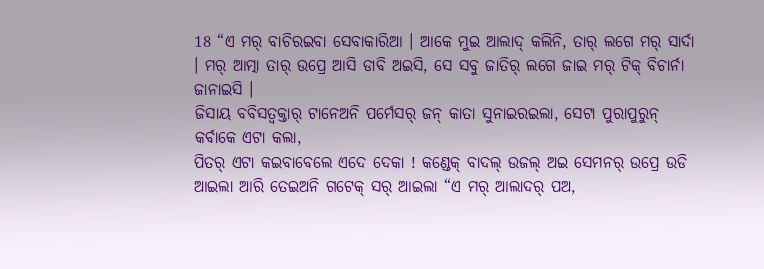18 “ଏ ମର୍ ବାଚିରଇବା ସେବାକାରିଆ । ଆକେ ମୁଇ ଆଲାଦ୍ କଲିନି, ତାର୍ ଲଗେ ମର୍ ସାର୍ଦା । ମର୍ ଆତ୍ମା ତାର୍ ଉପ୍ରେ ଆସି ଡାବି ଅଇସି, ସେ ସବୁ ଜାତିର୍ ଲଗେ ଜାଇ ମର୍ ଟିକ୍ ବିଚାର୍ନା ଜାନାଇସି ।
ଜିସାୟ ବବିସତ୍ବକ୍ତାର୍ ଟାନେଅନି ପର୍ମେସର୍ ଜନ୍ କାତା ସୁନାଇରଇଲା, ସେଟା ପୁରାପୁରୁନ୍ କର୍ବାକେ ଏଟା କଲା,
ପିତର୍ ଏଟା କଇବାବେଲେ ଏଦେ ଦେକା ! କଣ୍ଡେକ୍ ବାଦଲ୍ ଉଜଲ୍ ଅଇ ସେମନର୍ ଉପ୍ରେ ଉଡି ଆଇଲା ଆରି ତେଇଅନି ଗଟେକ୍ ସର୍ ଆଇଲା “ଏ ମର୍ ଆଲାଦର୍ ପଅ,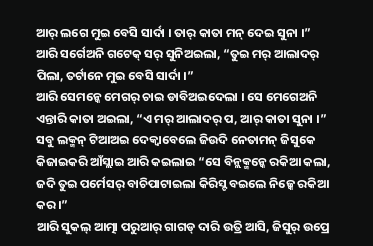ଆର୍ ଲଗେ ମୁଇ ବେସି ସାର୍ଦା । ତାର୍ କାତା ମନ୍ ଦେଇ ସୁନା ।”
ଆରି ସର୍ଗେଅନି ଗଟେକ୍ ସର୍ ସୁନିଅଇଲା, “ତୁଇ ମର୍ ଆଲାଦର୍ ପିଲା, ତର୍ଟାନେ ମୁଇ ବେସି ସାର୍ଦା ।”
ଆରି ସେମନ୍କେ ମେଗର୍ ଚାଇ ଡାବିଅଇଦେଲା । ସେ ମେଗେଅନି ଏନ୍ତାରି କାତା ଅଇଲା, “ଏ ମର୍ ଆଲାଦର୍ ପ, ଆର୍ କାତା ସୁନା ।”
ସବୁ ଲକ୍ମନ୍ ଟିଆଅଇ ଦେକ୍ବାବେଲେ ଜିଉଦି ନେତାମନ୍ ଜିସୁକେ କିଜାଇକରି ଆଁସ୍ଲାଇ ଆରି କଇଲାଇ “ସେ ବିନ୍ଲକ୍ମନ୍କେ ରକିଆ କଲା, ଜଦି ତୁଇ ପର୍ମେସର୍ ବାଚିପାଟାଇଲା କିରିସ୍ଟ ବଇଲେ ନିଜ୍କେ ରକିଆ କର ।”
ଆରି ସୁକଲ୍ ଆତ୍ମା ପରୁଆର୍ ଗାଗଡ୍ ଦାରି ଉତ୍ରି ଆସି, ଜିସୁର୍ ଉପ୍ରେ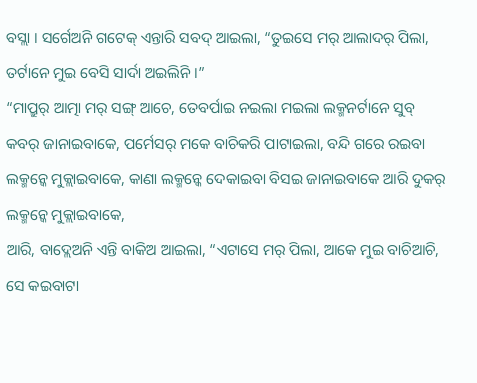ବସ୍ଲା । ସର୍ଗେଅନି ଗଟେକ୍ ଏନ୍ତାରି ସବଦ୍ ଆଇଲା, “ତୁଇସେ ମର୍ ଆଲାଦର୍ ପିଲା, ତର୍ଟାନେ ମୁଇ ବେସି ସାର୍ଦା ଅଇଲିନି ।”
“ମାପ୍ରୁର୍ ଆତ୍ମା ମର୍ ସଙ୍ଗ୍ ଆଚେ, ତେବର୍ପାଇ ନଇଲା ମଇଲା ଲକ୍ମନର୍ଟାନେ ସୁବ୍ କବର୍ ଜାନାଇବାକେ, ପର୍ମେସର୍ ମକେ ବାଚିକରି ପାଟାଇଲା, ବନ୍ଦି ଗରେ ରଇବା ଲକ୍ମନ୍କେ ମୁକ୍ଲାଇବାକେ, କାଣା ଲକ୍ମନ୍କେ ଦେକାଇବା ବିସଇ ଜାନାଇବାକେ ଆରି ଦୁକର୍ ଲକ୍ମନ୍କେ ମୁକ୍ଲାଇବାକେ,
ଆରି, ବାଦ୍ଲେଅନି ଏନ୍ତି ବାକିଅ ଆଇଲା, “ଏଟାସେ ମର୍ ପିଲା, ଆକେ ମୁଇ ବାଚିଆଚି, ସେ କଇବାଟା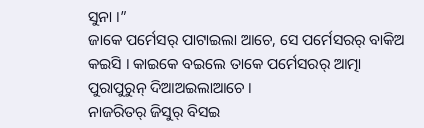ସୁନା ।”
ଜାକେ ପର୍ମେସର୍ ପାଟାଇଲା ଆଚେ, ସେ ପର୍ମେସରର୍ ବାକିଅ କଇସି । କାଇକେ ବଇଲେ ତାକେ ପର୍ମେସରର୍ ଆତ୍ମା ପୁରାପୁରୁନ୍ ଦିଆଅଇଲାଆଚେ ।
ନାଜରିତର୍ ଜିସୁର୍ ବିସଇ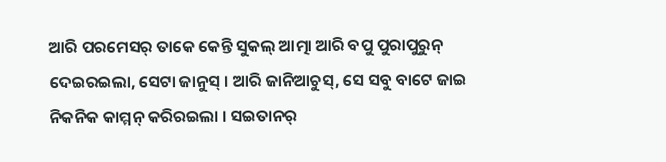ଆରି ପରମେସର୍ ତାକେ କେନ୍ତି ସୁକଲ୍ ଆତ୍ମା ଆରି ବପୁ ପୁରାପୁରୁନ୍ ଦେଇରଇଲା, ସେଟା ଜାନୁସ୍ । ଆରି ଜାନିଆଚୁସ୍, ସେ ସବୁ ବାଟେ ଜାଇ ନିକନିକ କାମ୍ମନ୍ କରିରଇଲା । ସଇତାନର୍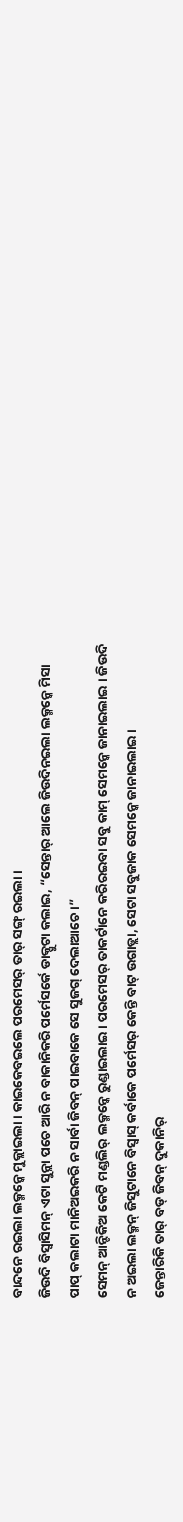ବାନ୍ଦନେ ରଇଲା ଲକ୍ମନ୍କେ ମୁକ୍ଲାଇଲା । କାଇକେବଇଲେ ପରମେସର୍ ତାର୍ ସଙ୍ଗ୍ ରଇଲା ।
ଜିଉଦି ବିସ୍ବାସିମନ୍ ଏଟା ସୁନ୍ଲା ପଚେ ଆରି ନ ବାକାନିକରି ପର୍ମେସର୍କେ ଡାକ୍ପୁଟା କଲାଇ, “ସେନ୍ତାର୍ ଆଲେ ଜିଉଦିନଇଲା ଲକ୍ମନ୍କେ ମିସା ପାପ୍ କଲାଟା ମାନିଅଇକରି ନ ସାର୍ବା ଜିବନ୍ ପାଇବାକେ ସେ ସୁଜଗ୍ ଦେଲାଆଚେ ।”
ସେମନ୍ ଆନ୍ଟିକିଅ କେଟି ମଣ୍ଡଲିର୍ ଲକ୍ମନ୍କେ ରୁଣ୍ଡାଇଲାଇ । ପରମେସର୍ ତାକର୍ଟାନେ କରିରଇବା ସବୁ କାମ୍ ସେମନ୍କେ ଜାନାଇଲାଇ । ଜିଉଦି ନ ଅଇଲା ଲକ୍ମନ୍ ଜିସୁଟାନେ ବିସ୍ବାସ୍ କର୍ବାକେ ପର୍ମେସର୍ କେନ୍ତି ବାଟ୍ ଉଗାଡ୍ଲା, ସେଟା ସବୁଜାକ ସେମନ୍କେ ଜାନାଇଲାଇ ।
ଜେନ୍ତାରିକି ତାର୍ ବଡ୍ ଜିବନ୍ ଦୁକାନିର୍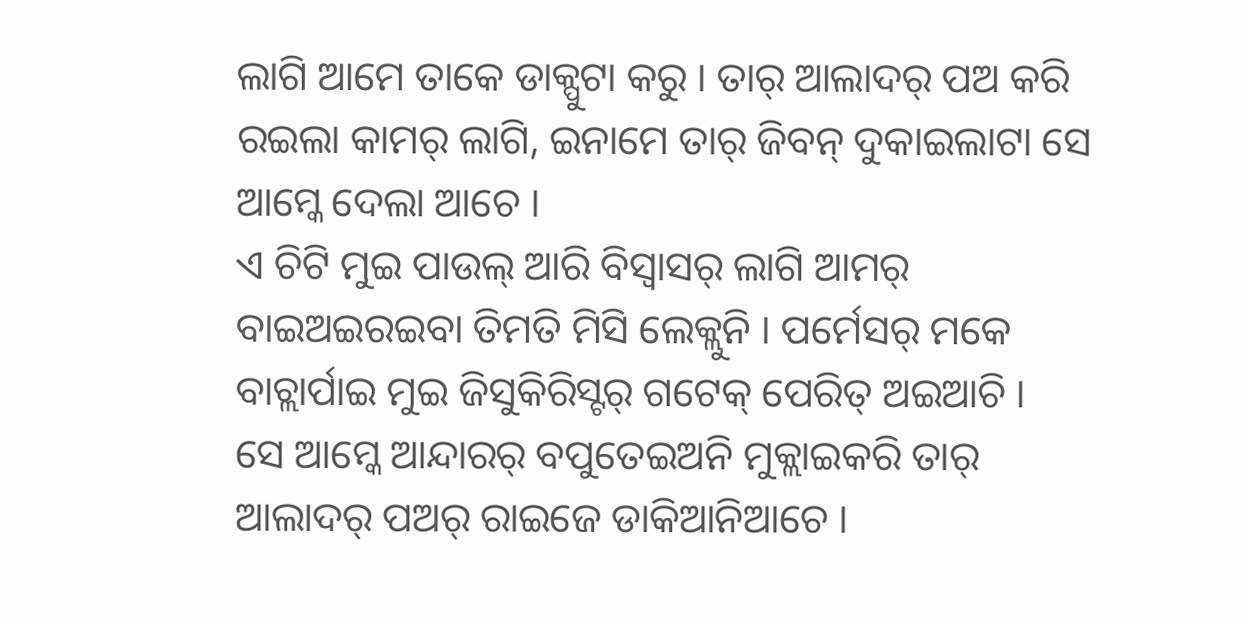ଲାଗି ଆମେ ତାକେ ଡାକ୍ପୁଟା କରୁ । ତାର୍ ଆଲାଦର୍ ପଅ କରି ରଇଲା କାମର୍ ଲାଗି, ଇନାମେ ତାର୍ ଜିବନ୍ ଦୁକାଇଲାଟା ସେ ଆମ୍କେ ଦେଲା ଆଚେ ।
ଏ ଚିଟି ମୁଇ ପାଉଲ୍ ଆରି ବିସ୍ବାସର୍ ଲାଗି ଆମର୍ ବାଇଅଇରଇବା ତିମତି ମିସି ଲେକ୍ଲୁନି । ପର୍ମେସର୍ ମକେ ବାଚ୍ଲାର୍ପାଇ ମୁଇ ଜିସୁକିରିସ୍ଟର୍ ଗଟେକ୍ ପେରିତ୍ ଅଇଆଚି ।
ସେ ଆମ୍କେ ଆନ୍ଦାରର୍ ବପୁତେଇଅନି ମୁକ୍ଲାଇକରି ତାର୍ ଆଲାଦର୍ ପଅର୍ ରାଇଜେ ଡାକିଆନିଆଚେ ।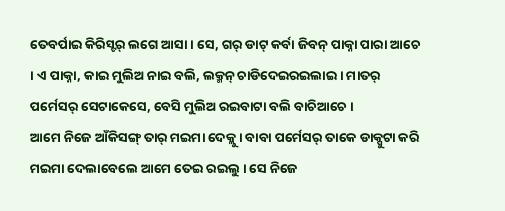ତେବର୍ପାଇ କିରିସ୍ଟର୍ ଲଗେ ଆସା । ସେ, ଗର୍ ଡାଟ୍ କର୍ବା ଜିବନ୍ ପାକ୍ନା ପାରା ଆଚେ । ଏ ପାକ୍ନା, କାଇ ମୁଲିଅ ନାଇ ବଲି, ଲକ୍ମନ୍ ଚାଡିଦେଇରଇଲାଇ । ମାତର୍ ପର୍ମେସର୍ ସେଟାକେସେ, ବେସି ମୁଲିଅ ରଇବାଟା ବଲି ବାଚିଆଚେ ।
ଆମେ ନିଜେ ଆଁକିସଙ୍ଗ୍ ତାର୍ ମଇମା ଦେକ୍ଲୁ । ବାବା ପର୍ମେସର୍ ତାକେ ଡାକ୍ପୁଟା କରି ମଇମା ଦେଲାବେଲେ ଆମେ ତେଇ ରଇଲୁ । ସେ ନିଜେ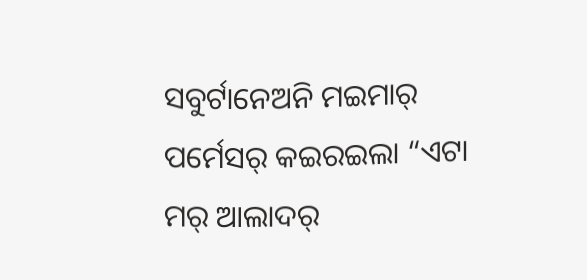ସବୁର୍ଟାନେଅନି ମଇମାର୍ ପର୍ମେସର୍ କଇରଇଲା “ଏଟା ମର୍ ଆଲାଦର୍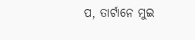ପ, ତାର୍ଟାନେ ମୁଇ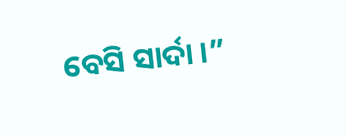ବେସି ସାର୍ଦା ।”